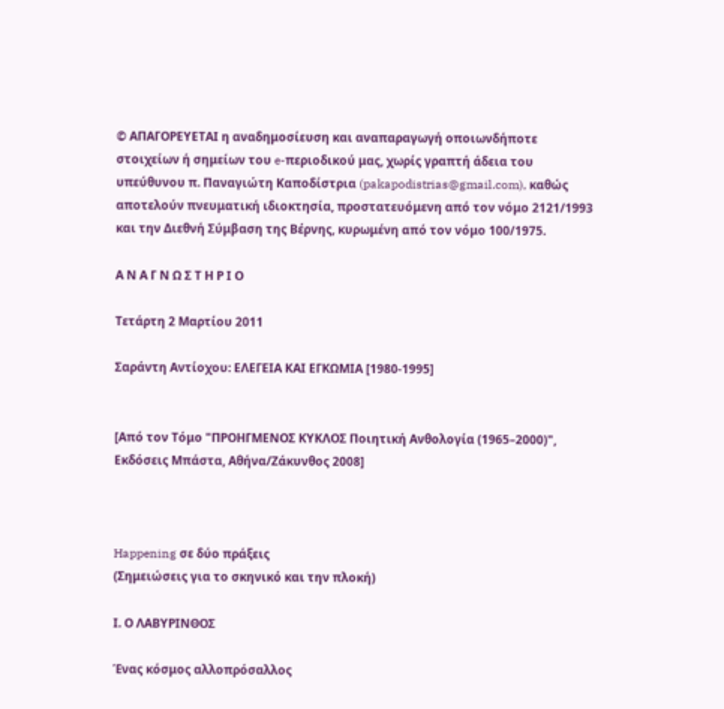© ΑΠΑΓΟΡΕΥΕΤΑΙ η αναδημοσίευση και αναπαραγωγή οποιωνδήποτε στοιχείων ή σημείων του e-περιοδικού μας, χωρίς γραπτή άδεια του υπεύθυνου π. Παναγιώτη Καποδίστρια (pakapodistrias@gmail.com), καθώς αποτελούν πνευματική ιδιοκτησία, προστατευόμενη από τον νόμο 2121/1993 και την Διεθνή Σύμβαση της Βέρνης, κυρωμένη από τον νόμο 100/1975.

Α Ν Α Γ Ν Ω Σ Τ Η Ρ Ι Ο

Τετάρτη 2 Μαρτίου 2011

Σαράντη Αντίοχου: ΕΛΕΓΕΙΑ ΚΑΙ ΕΓΚΩΜΙΑ [1980-1995]


[Από τον Τόμο "ΠΡΟΗΓΜΕΝΟΣ ΚΥΚΛΟΣ Ποιητική Ανθολογία (1965–2000)", Εκδόσεις Μπάστα, Αθήνα/Ζάκυνθος 2008]



Happening σε δύο πράξεις
(Σημειώσεις για το σκηνικό και την πλοκή)

Ι. Ο ΛΑΒΥΡΙNΘΟΣ

Ένας κόσμος αλλοπρόσαλλος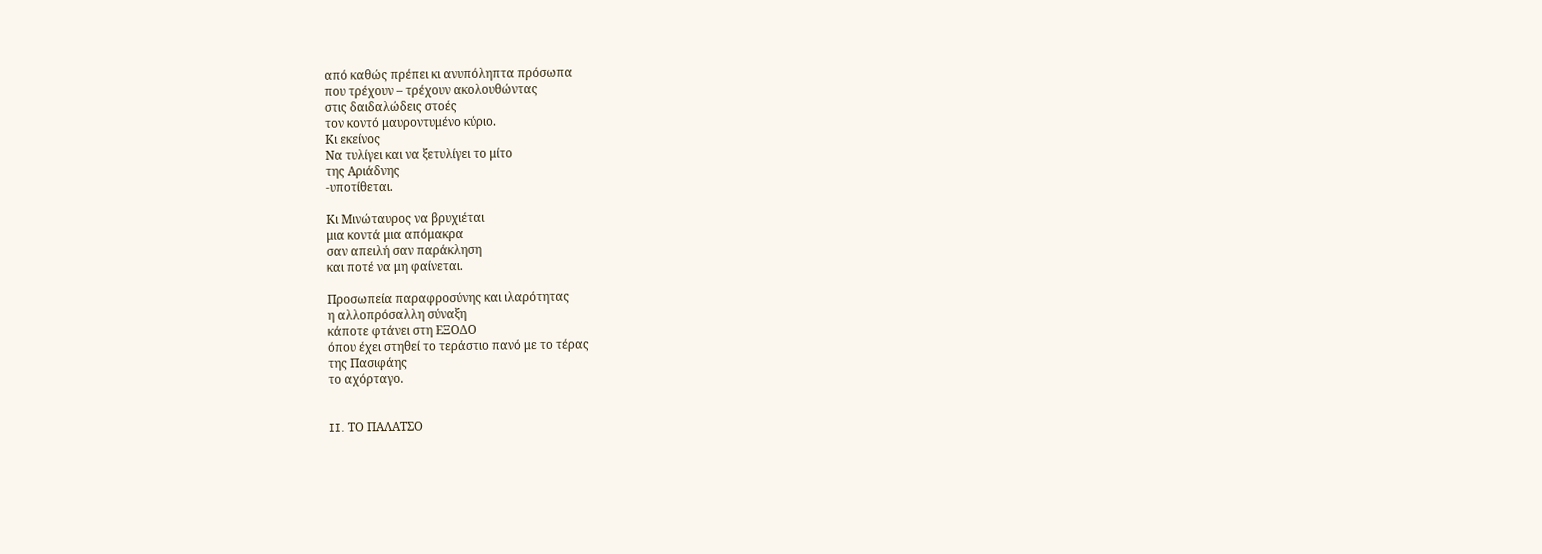από καθώς πρέπει κι ανυπόληπτα πρόσωπα
που τρέχουν – τρέχουν ακολουθώντας
στις δαιδαλώδεις στοές
τον κοντό μαυροντυμένο κύριο.
Κι εκείνος
Να τυλίγει και να ξετυλίγει το μίτο
της Αριάδνης
-υποτίθεται.

Κι Μινώταυρος να βρυχιέται
μια κοντά μια απόμακρα
σαν απειλή σαν παράκληση
και ποτέ να μη φαίνεται.

Προσωπεία παραφροσύνης και ιλαρότητας
η αλλοπρόσαλλη σύναξη
κάποτε φτάνει στη ΕΞΟΔΟ
όπου έχει στηθεί το τεράστιο πανό με το τέρας
της Πασιφάης
το αχόρταγο.


II. ΤΟ ΠΑΛΑΤΣΟ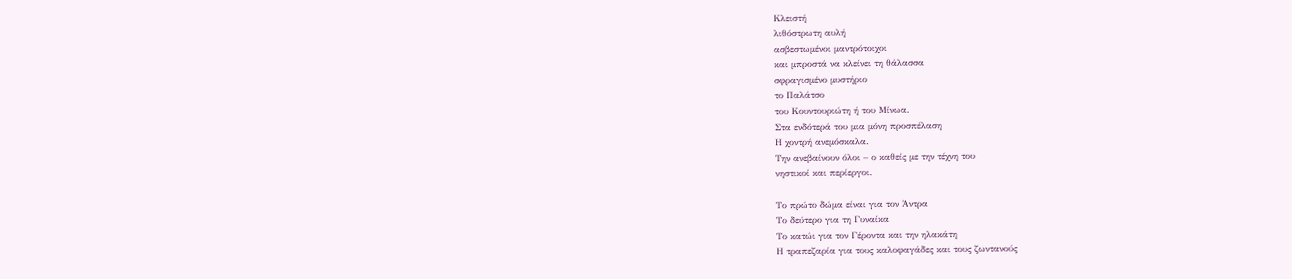Κλειστή
λιθόστρωτη αυλή
ασβεστωμένοι μαντρότοιχοι
και μπροστά να κλείνει τη θάλασσα
σφραγισμένο μυστήριο
το Παλάτσο
του Κουντουριώτη ή του Μίνωα.
Στα ενδότερά του μια μόνη προσπέλαση
Η χοντρή ανεμόσκαλα.
Την ανεβαίνουν όλοι – ο καθείς με την τέχνη του
νηστικοί και περίεργοι.

Το πρώτο δώμα είναι για τον Άντρα
Το δεύτερο για τη Γυναίκα
Το κατώι για τον Γέροντα και την ηλακάτη
Η τραπεζαρία για τους καλοφαγάδες και τους ζωντανούς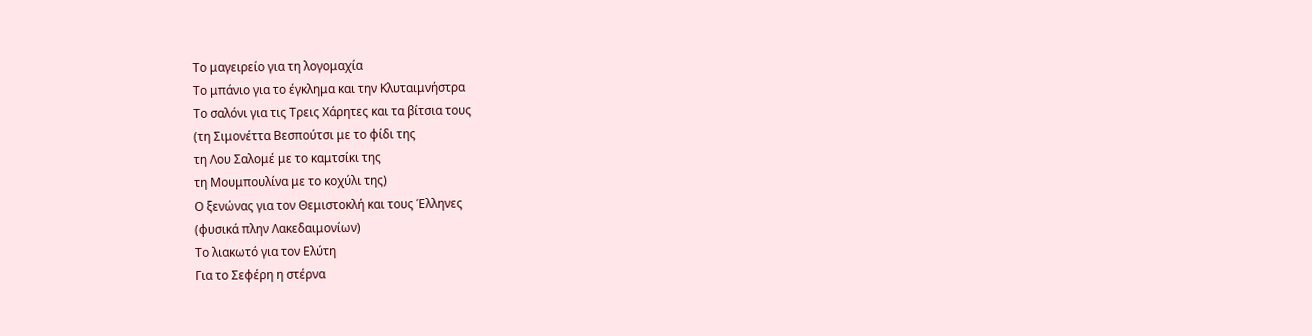Το μαγειρείο για τη λογομαχία
Το μπάνιο για το έγκλημα και την Κλυταιμνήστρα
Το σαλόνι για τις Τρεις Χάρητες και τα βίτσια τους
(τη Σιμονέττα Βεσπούτσι με το φίδι της
τη Λου Σαλομέ με το καμτσίκι της
τη Μουμπουλίνα με το κοχύλι της)
Ο ξενώνας για τον Θεμιστοκλή και τους Έλληνες
(φυσικά πλην Λακεδαιμονίων)
Το λιακωτό για τον Ελύτη
Για το Σεφέρη η στέρνα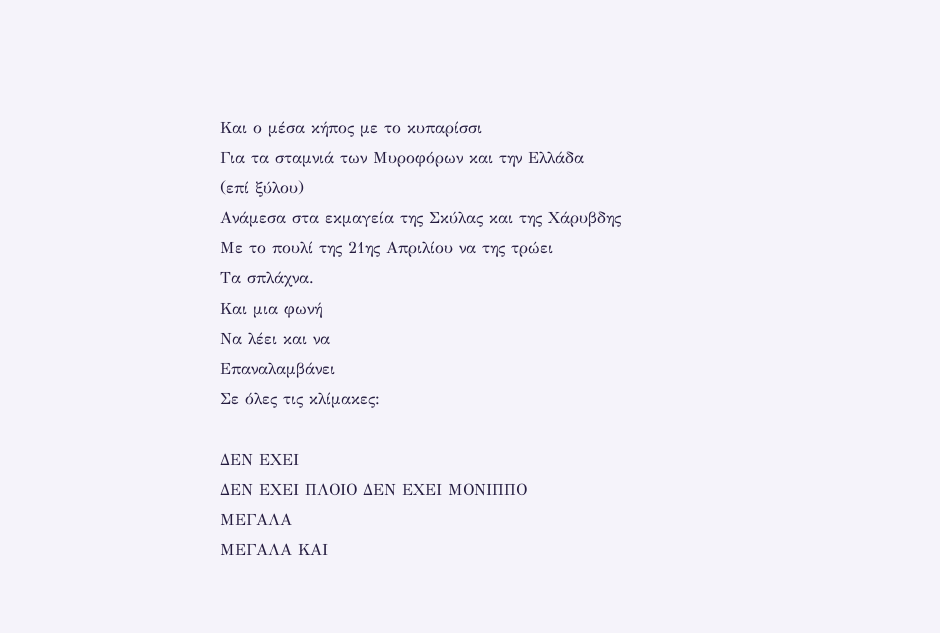Και ο μέσα κήπος με το κυπαρίσσι
Για τα σταμνιά των Μυροφόρων και την Ελλάδα
(επί ξύλου)
Ανάμεσα στα εκμαγεία της Σκύλας και της Χάρυβδης
Με το πουλί της 21ης Απριλίου να της τρώει
Τα σπλάχνα.
Και μια φωνή
Να λέει και να
Επαναλαμβάνει
Σε όλες τις κλίμακες:

ΔΕΝ ΕΧΕΙ
ΔΕΝ ΕΧΕΙ ΠΛΟΙΟ ΔΕΝ ΕΧΕΙ ΜΟΝΙΠΠΟ
ΜΕΓΑΛΑ
ΜΕΓΑΛΑ ΚΑΙ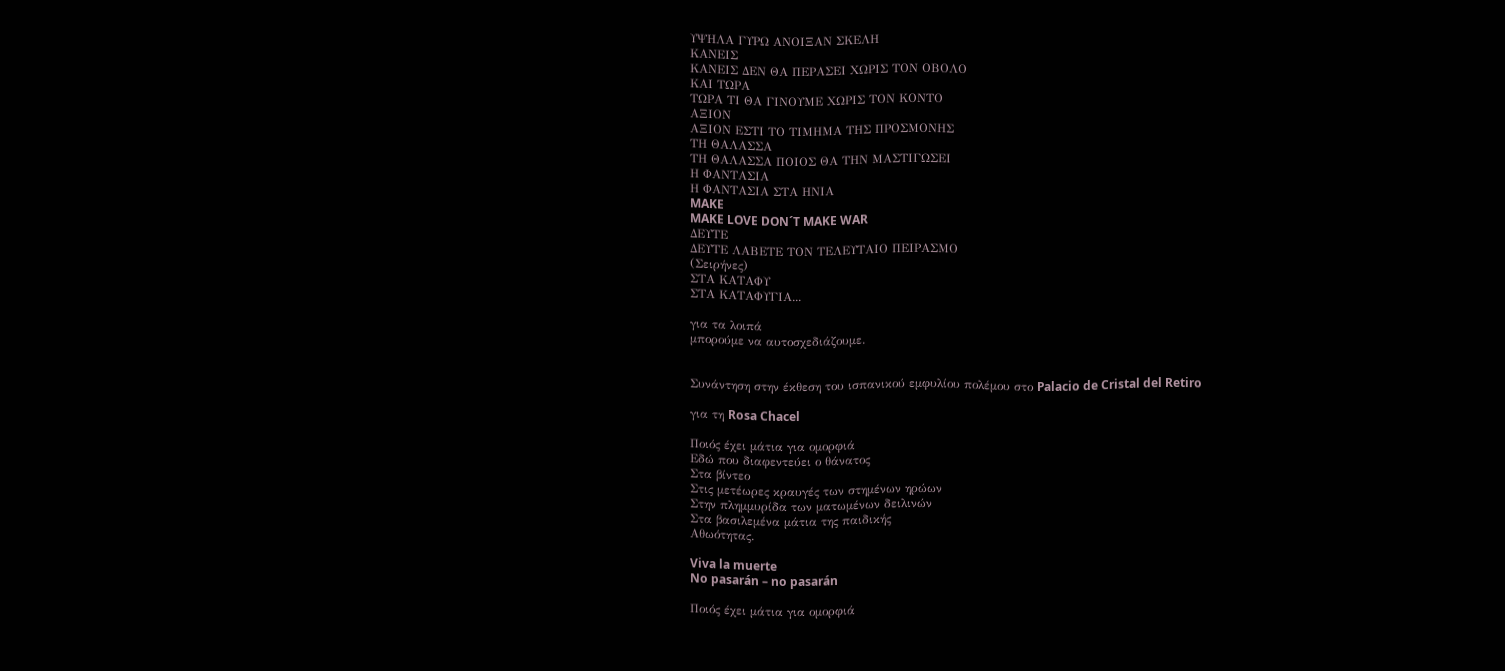ΥΨΗΛΑ ΓΥΡΩ ΑΝΟΙΞΑΝ ΣΚΕΛΗ
ΚΑΝΕΙΣ
ΚΑΝΕΙΣ ΔΕΝ ΘΑ ΠΕΡΑΣΕΙ ΧΩΡΙΣ ΤΟΝ ΟΒΟΛΟ
ΚΑΙ ΤΩΡΑ
ΤΩΡΑ ΤΙ ΘΑ ΓΙΝΟΥΜΕ ΧΩΡΙΣ ΤΟΝ ΚΟΝΤΟ
ΑΞΙΟΝ
ΑΞΙΟΝ ΕΣΤΙ ΤΟ ΤΙΜΗΜΑ ΤΗΣ ΠΡΟΣΜΟΝΗΣ
ΤΗ ΘΑΛΑΣΣΑ
ΤΗ ΘΑΛΑΣΣΑ ΠΟΙΟΣ ΘΑ ΤΗΝ ΜΑΣΤΙΓΩΣΕΙ
Η ΦΑΝΤΑΣΙΑ
Η ΦΑΝΤΑΣΙΑ ΣΤΑ ΗΝΙΑ
MAKE
MAKE LOVE DON´T MAKE WAR
ΔΕΥΤΕ
ΔΕΥΤΕ ΛΑΒΕΤΕ ΤΟΝ ΤΕΛΕΥΤΑΙΟ ΠΕΙΡΑΣΜΟ
(Σειρήνες)
ΣΤΑ ΚΑΤΑΦΥ
ΣΤΑ ΚΑΤΑΦΥΓΙΑ...

για τα λοιπά
μπορούμε να αυτοσχεδιάζουμε.


Συνάντηση στην έκθεση του ισπανικού εμφυλίου πολέμου στο Palacio de Cristal del Retiro

για τη Rosa Chacel

Ποιός έχει μάτια για ομορφιά
Εδώ που διαφεντεύει ο θάνατος
Στα βίντεο
Στις μετέωρες κραυγές των στημένων ηρώων
Στην πλημμυρίδα των ματωμένων δειλινών
Στα βασιλεμένα μάτια της παιδικής
Αθωότητας.

Viva la muerte
No pasarán – no pasarán

Ποιός έχει μάτια για ομορφιά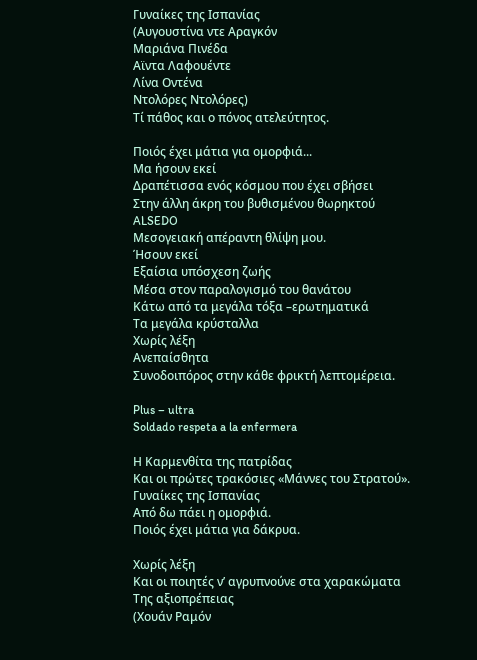Γυναίκες της Ισπανίας
(Αυγουστίνα ντε Αραγκόν
Μαριάνα Πινέδα
Αϊντα Λαφουέντε
Λίνα Οντένα
Ντολόρες Ντολόρες)
Τί πάθος και ο πόνος ατελεύτητος.

Ποιός έχει μάτια για ομορφιά...
Μα ήσουν εκεί
Δραπέτισσα ενός κόσμου που έχει σβήσει
Στην άλλη άκρη του βυθισμένου θωρηκτού
ALSEDO
Μεσογειακή απέραντη θλίψη μου.
Ήσουν εκεί
Εξαίσια υπόσχεση ζωής
Μέσα στον παραλογισμό του θανάτου
Κάτω από τα μεγάλα τόξα –ερωτηματικά
Τα μεγάλα κρύσταλλα
Χωρίς λέξη
Ανεπαίσθητα
Συνοδοιπόρος στην κάθε φρικτή λεπτομέρεια.

Plus – ultra
Soldado respeta a la enfermera

Η Καρμενθίτα της πατρίδας
Και οι πρώτες τρακόσιες «Μάννες του Στρατού».
Γυναίκες της Ισπανίας
Από δω πάει η ομορφιά.
Ποιός έχει μάτια για δάκρυα.

Χωρίς λέξη
Και οι ποιητές ν’ αγρυπνούνε στα χαρακώματα
Της αξιοπρέπειας
(Χουάν Ραμόν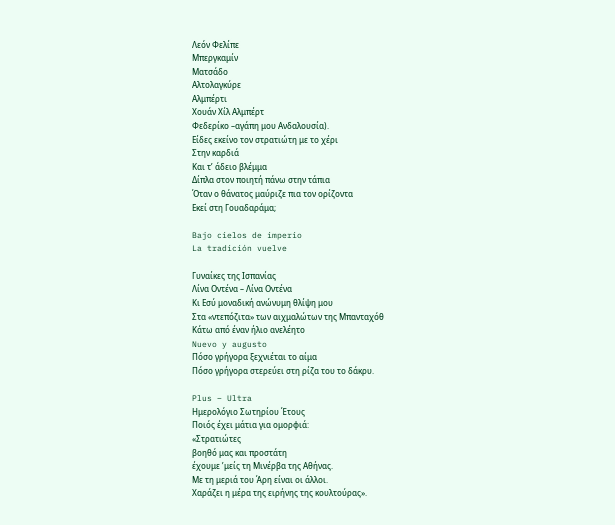Λεόν Φελίπε
Μπεργκαμίν
Ματσάδο
Αλτολαγκύρε
Αλμπέρτι
Χουάν Χίλ Αλμπέρτ
Φεδερίκο –αγάπη μου Ανδαλουσία).
Είδες εκείνο τον στρατιώτη με το χέρι
Στην καρδιά
Και τ’ άδειο βλέμμα
Δίπλα στον ποιητή πάνω στην τάπια
Όταν ο θάνατος μαύριζε πια τον ορίζοντα
Εκεί στη Γουαδαράμα;

Bajo cielos de imperio
La tradición vuelve

Γυναίκες της Ισπανίας
Λίνα Οντένα – Λίνα Οντένα
Κι Εσύ μοναδική ανώνυμη θλίψη μου
Στα «ντεπόζιτα» των αιχμαλώτων της Μπανταχόθ
Κάτω από έναν ήλιο ανελέητο
Nuevo y augusto
Πόσο γρήγορα ξεχνιέται το αίμα
Πόσο γρήγορα στερεύει στη ρίζα του το δάκρυ.

Plus – Ultra
Ημερολόγιο Σωτηρίου Έτους
Ποιός έχει μάτια για ομορφιά:
«Στρατιώτες
βοηθό μας και προστάτη
έχουμε ’μείς τη Μινέρβα της Αθήνας.
Με τη μεριά του Άρη είναι οι άλλοι.
Χαράζει η μέρα της ειρήνης της κουλτούρας».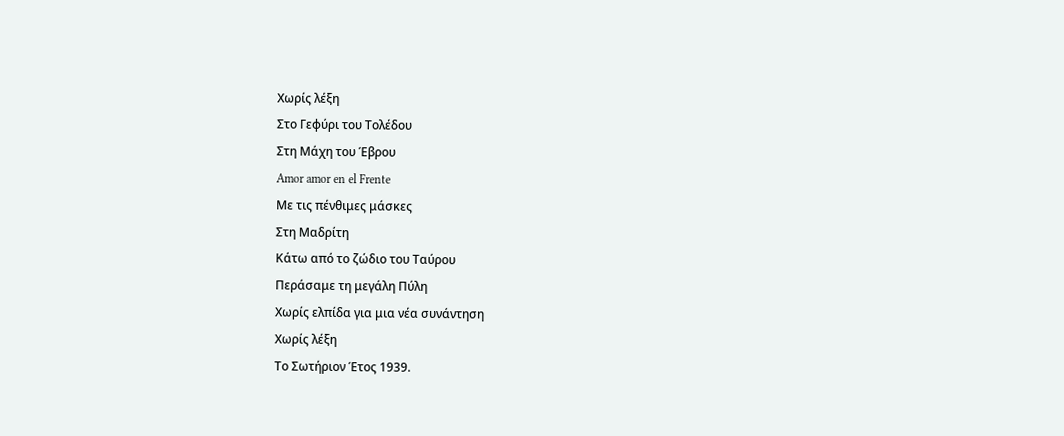Χωρίς λέξη
Στο Γεφύρι του Τολέδου
Στη Μάχη του Έβρου
Amor amor en el Frente
Με τις πένθιμες μάσκες
Στη Μαδρίτη
Κάτω από το ζώδιο του Ταύρου
Περάσαμε τη μεγάλη Πύλη
Χωρίς ελπίδα για μια νέα συνάντηση
Χωρίς λέξη
Το Σωτήριον Έτος 1939.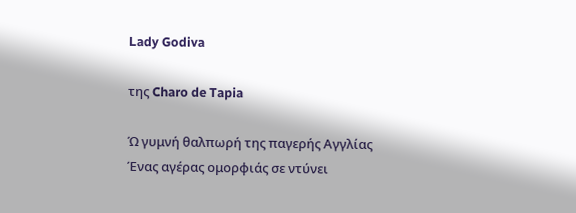Lady Godiva

της Charo de Tapia

Ώ γυμνή θαλπωρή της παγερής Αγγλίας
Ένας αγέρας ομορφιάς σε ντύνει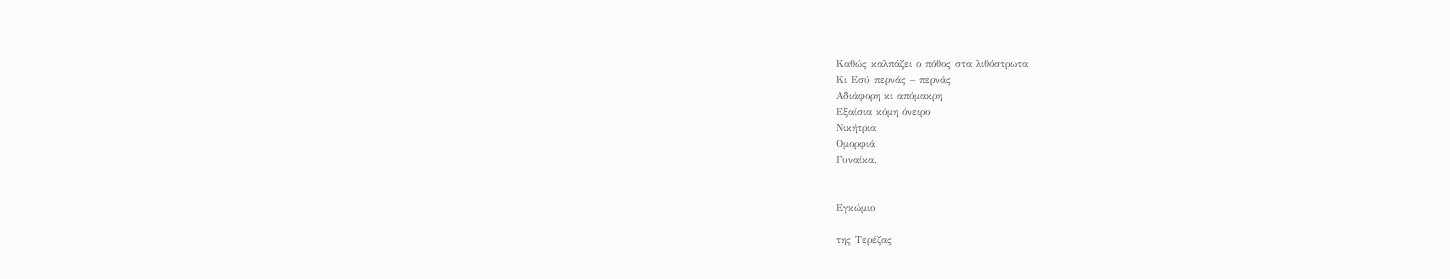Καθώς καλπάζει ο πόθος στα λιθόστρωτα
Κι Εσύ περνάς – περνάς
Αδιάφορη κι απόμακρη
Εξαίσια κόμη όνειρο
Νικήτρια
Ομορφιά
Γυναίκα.


Εγκώμιο

της Τερέζας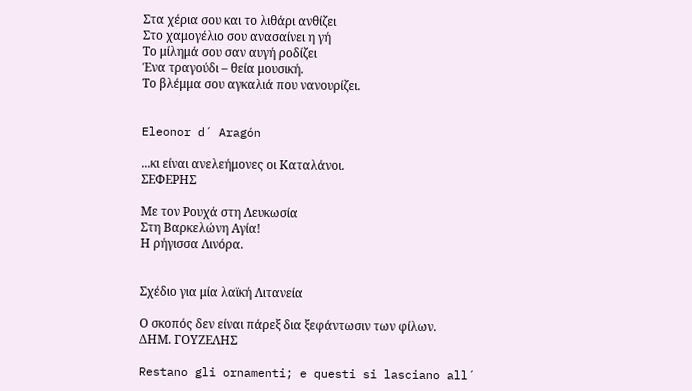Στα χέρια σου και το λιθάρι ανθίζει
Στο χαμογέλιο σου ανασαίνει η γή
Το μίλημά σου σαν αυγή ροδίζει
Ένα τραγούδι – θεία μουσική.
Το βλέμμα σου αγκαλιά που νανουρίζει.


Eleonor d´ Aragón

...κι είναι ανελεήμονες οι Καταλάνοι.
ΣΕΦΕΡΗΣ

Με τον Ρουχά στη Λευκωσία
Στη Βαρκελώνη Αγία!
Η ρήγισσα Λινόρα.


Σχέδιο για μία λαϊκή Λιτανεία

Ο σκοπός δεν είναι πάρεξ δια ξεφάντωσιν των φίλων.
ΔΗΜ. ΓΟΥΖΕΛΗΣ

Restano gli ornamenti; e questi si lasciano all´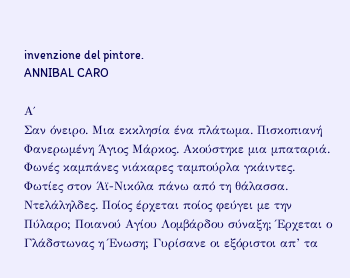invenzione del pintore.
ANNIBAL CARO

Α΄
Σαν όνειρο. Μια εκκλησία ένα πλάτωμα. Πισκοπιανή Φανερωμένη Άγιος Μάρκος. Ακούστηκε μια μπαταριά. Φωνές καμπάνες νιάκαρες ταμπούρλα γκάιντες. Φωτίες στον Άϊ-Νικόλα πάνω από τη θάλασσα. Ντελάληλδες. Ποίος έρχεται ποίος φεύγει με την Πύλαρο; Ποιανού Αγίου Λομβάρδου σύναξη; Έρχεται ο Γλάδστωνας η Ένωση; Γυρίσανε οι εξόριστοι απ’ τα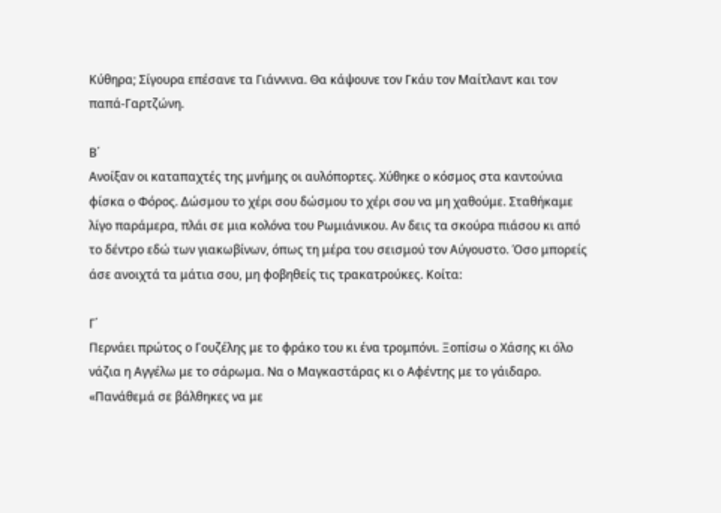Κύθηρα; Σίγουρα επέσανε τα Γιάννινα. Θα κάψουνε τον Γκάυ τον Μαίτλαντ και τον παπά-Γαρτζώνη.

Β΄
Ανοίξαν οι καταπαχτές της μνήμης οι αυλόπορτες. Χύθηκε ο κόσμος στα καντούνια φίσκα ο Φόρος. Δώσμου το χέρι σου δώσμου το χέρι σου να μη χαθούμε. Σταθήκαμε λίγο παράμερα, πλάι σε μια κολόνα του Ρωμιάνικου. Αν δεις τα σκούρα πιάσου κι από το δέντρο εδώ των γιακωβίνων, όπως τη μέρα του σεισμού τον Αύγουστο. Όσο μπορείς άσε ανοιχτά τα μάτια σου, μη φοβηθείς τις τρακατρούκες. Κοίτα:

Γ΄
Περνάει πρώτος ο Γουζέλης με το φράκο του κι ένα τρομπόνι. Ξοπίσω ο Χάσης κι όλο νάζια η Αγγέλω με το σάρωμα. Να ο Μαγκαστάρας κι ο Αφέντης με το γάιδαρο. «Πανάθεμά σε βάλθηκες να με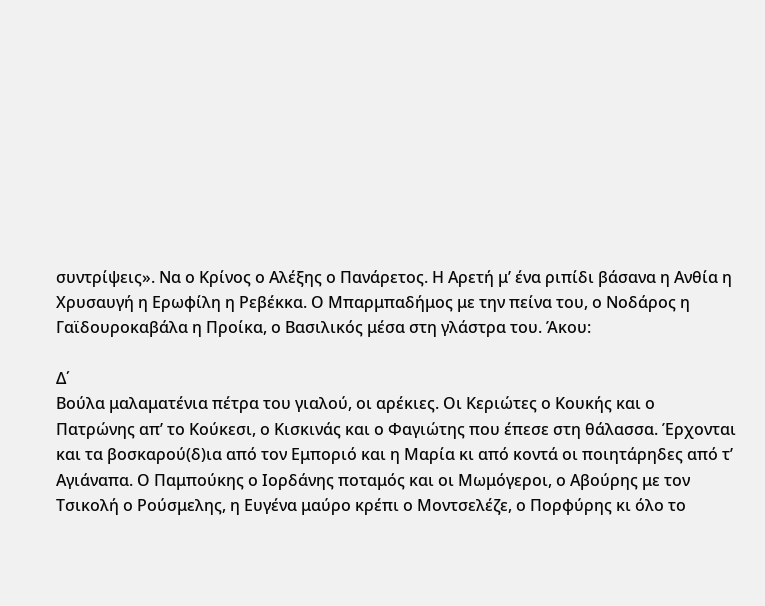συντρίψεις». Να ο Κρίνος ο Αλέξης ο Πανάρετος. Η Αρετή μ’ ένα ριπίδι βάσανα η Ανθία η Χρυσαυγή η Ερωφίλη η Ρεβέκκα. Ο Μπαρμπαδήμος με την πείνα του, ο Νοδάρος η Γαϊδουροκαβάλα η Προίκα, ο Βασιλικός μέσα στη γλάστρα του. Άκου:

Δ΄
Βούλα μαλαματένια πέτρα του γιαλού, οι αρέκιες. Οι Κεριώτες ο Κουκής και ο Πατρώνης απ’ το Κούκεσι, ο Κισκινάς και ο Φαγιώτης που έπεσε στη θάλασσα. Έρχονται και τα βοσκαρού(δ)ια από τον Εμποριό και η Μαρία κι από κοντά οι ποιητάρηδες από τ’ Αγιάναπα. Ο Παμπούκης ο Ιορδάνης ποταμός και οι Μωμόγεροι, ο Αβούρης με τον Τσικολή ο Ρούσμελης, η Ευγένα μαύρο κρέπι ο Μοντσελέζε, ο Πορφύρης κι όλο το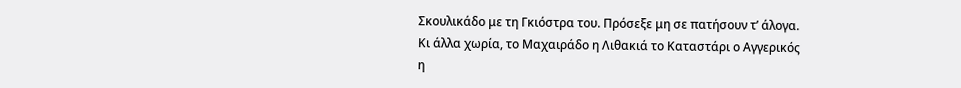Σκουλικάδο με τη Γκιόστρα του. Πρόσεξε μη σε πατήσουν τ’ άλογα. Κι άλλα χωρία, το Μαχαιράδο η Λιθακιά το Καταστάρι ο Αγγερικός η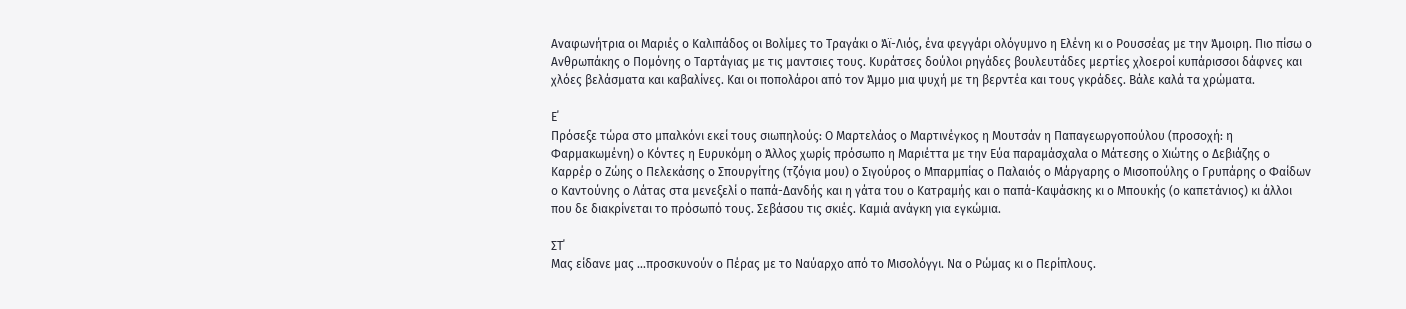Αναφωνήτρια οι Μαριές ο Καλιπάδος οι Βολίμες το Τραγάκι ο Άϊ-Λιός, ένα φεγγάρι ολόγυμνο η Ελένη κι ο Ρουσσέας με την Άμοιρη. Πιο πίσω ο Ανθρωπάκης ο Πομόνης ο Ταρτάγιας με τις μαντσιες τους. Κυράτσες δούλοι ρηγάδες βουλευτάδες μερτίες χλοεροί κυπάρισσοι δάφνες και χλόες βελάσματα και καβαλίνες. Και οι ποπολάροι από τον Άμμο μια ψυχή με τη βερντέα και τους γκράδες. Βάλε καλά τα χρώματα.

Ε΄
Πρόσεξε τώρα στο μπαλκόνι εκεί τους σιωπηλούς: Ο Μαρτελάος ο Μαρτινέγκος η Μουτσάν η Παπαγεωργοπούλου (προσοχή: η Φαρμακωμένη) ο Κόντες η Ευρυκόμη ο Άλλος χωρίς πρόσωπο η Μαριέττα με την Εύα παραμάσχαλα ο Μάτεσης ο Χιώτης ο Δεβιάζης ο Καρρέρ ο Ζώης ο Πελεκάσης ο Σπουργίτης (τζόγια μου) ο Σιγούρος ο Μπαρμπίας ο Παλαιός ο Μάργαρης ο Μισοπούλης ο Γρυπάρης ο Φαίδων ο Καντούνης ο Λάτας στα μενεξελί ο παπά-Δανδής και η γάτα του ο Κατραμής και ο παπά-Καψάσκης κι ο Μπουκής (ο καπετάνιος) κι άλλοι που δε διακρίνεται το πρόσωπό τους. Σεβάσου τις σκιές. Καμιά ανάγκη για εγκώμια.

ΣΤ΄
Μας είδανε μας ...προσκυνούν ο Πέρας με το Ναύαρχο από το Μισολόγγι. Να ο Ρώμας κι ο Περίπλους.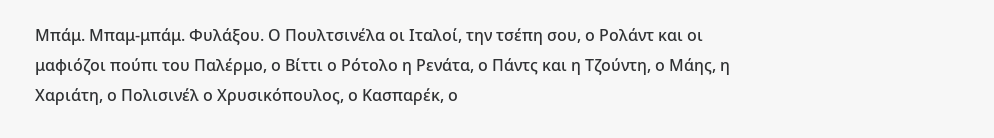Μπάμ. Μπαμ-μπάμ. Φυλάξου. Ο Πουλτσινέλα οι Ιταλοί, την τσέπη σου, ο Ρολάντ και οι μαφιόζοι πούπι του Παλέρμο, ο Βίττι ο Ρότολο η Ρενάτα, ο Πάντς και η Τζούντη, ο Μάης, η Χαριάτη, ο Πολισινέλ ο Χρυσικόπουλος, ο Κασπαρέκ, ο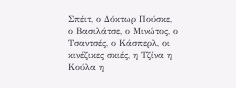Σπέιτ, ο Δόκτωρ Πούσκε, ο Βασιλάτσε, ο Μινώτος, ο Τσαντσές, ο Κάσπερλ, οι κινέζικες σκιές, η Τζίνα η Κούλα η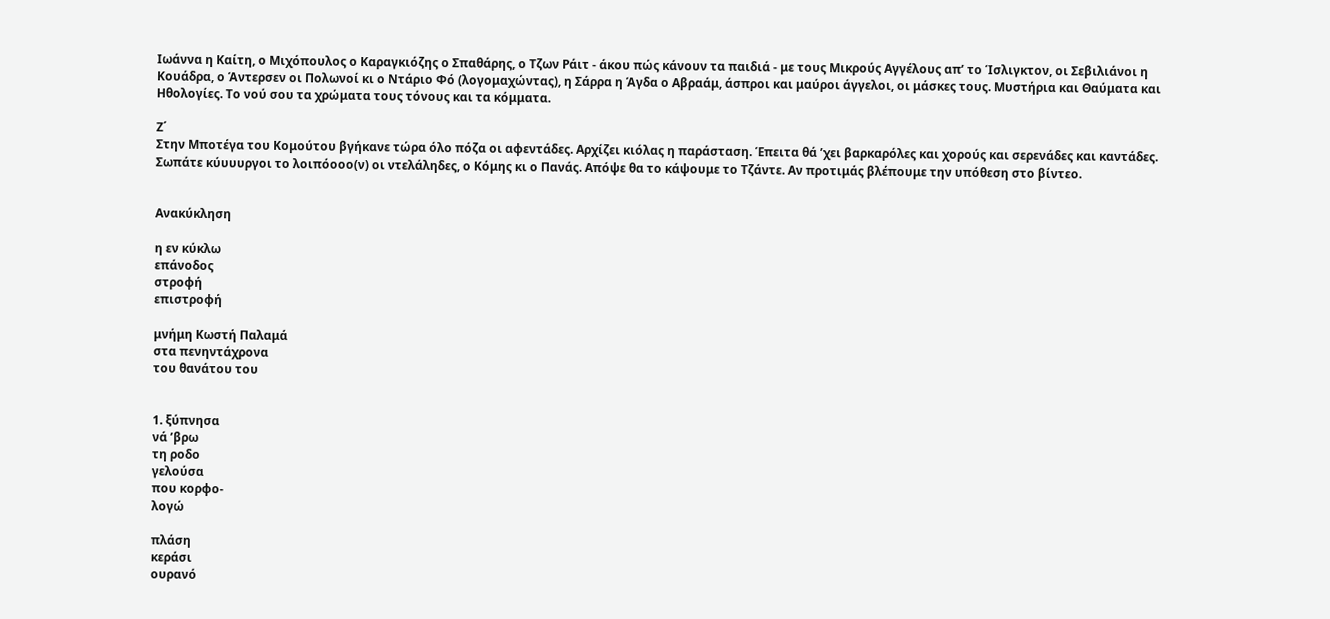Ιωάννα η Καίτη, ο Μιχόπουλος ο Καραγκιόζης ο Σπαθάρης, ο Τζων Ράιτ - άκου πώς κάνουν τα παιδιά - με τους Μικρούς Αγγέλους απ’ το Ίσλιγκτον, οι Σεβιλιάνοι η Κουάδρα, ο Άντερσεν οι Πολωνοί κι ο Ντάριο Φό (λογομαχώντας), η Σάρρα η Άγδα ο Αβραάμ, άσπροι και μαύροι άγγελοι, οι μάσκες τους. Μυστήρια και Θαύματα και Ηθολογίες. Το νού σου τα χρώματα τους τόνους και τα κόμματα.

Ζ΄
Στην Μποτέγα του Κομούτου βγήκανε τώρα όλο πόζα οι αφεντάδες. Αρχίζει κιόλας η παράσταση. Έπειτα θά ’χει βαρκαρόλες και χορούς και σερενάδες και καντάδες. Σωπάτε κύυυυργοι το λοιπόοοο(ν) οι ντελάληδες, ο Κόμης κι ο Πανάς. Απόψε θα το κάψουμε το Τζάντε. Αν προτιμάς βλέπουμε την υπόθεση στο βίντεο.


Ανακύκληση

η εν κύκλω
επάνοδος
στροφή
επιστροφή

μνήμη Κωστή Παλαμά
στα πενηντάχρονα
του θανάτου του


1. ξύπνησα
νά ’βρω
τη ροδο
γελούσα
που κορφο-
λογώ

πλάση
κεράσι
ουρανό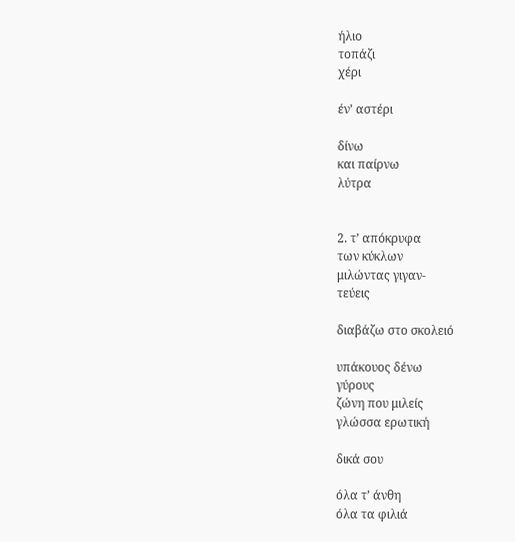ήλιο
τοπάζι
χέρι

έν’ αστέρι

δίνω
και παίρνω
λύτρα


2. τ’ απόκρυφα
των κύκλων
μιλώντας γιγαν-
τεύεις

διαβάζω στο σκολειό

υπάκουος δένω
γύρους
ζώνη που μιλείς
γλώσσα ερωτική

δικά σου

όλα τ’ άνθη
όλα τα φιλιά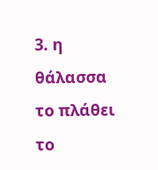3. η θάλασσα
το πλάθει
το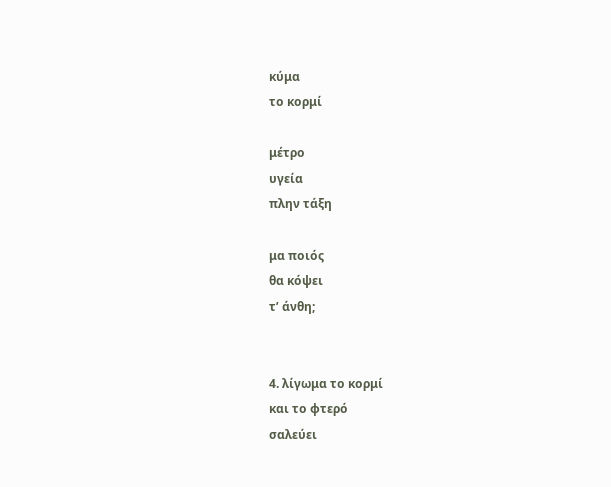κύμα
το κορμί

μέτρο
υγεία
πλην τάξη

μα ποιός
θα κόψει
τ’ άνθη;


4. λίγωμα το κορμί
και το φτερό
σαλεύει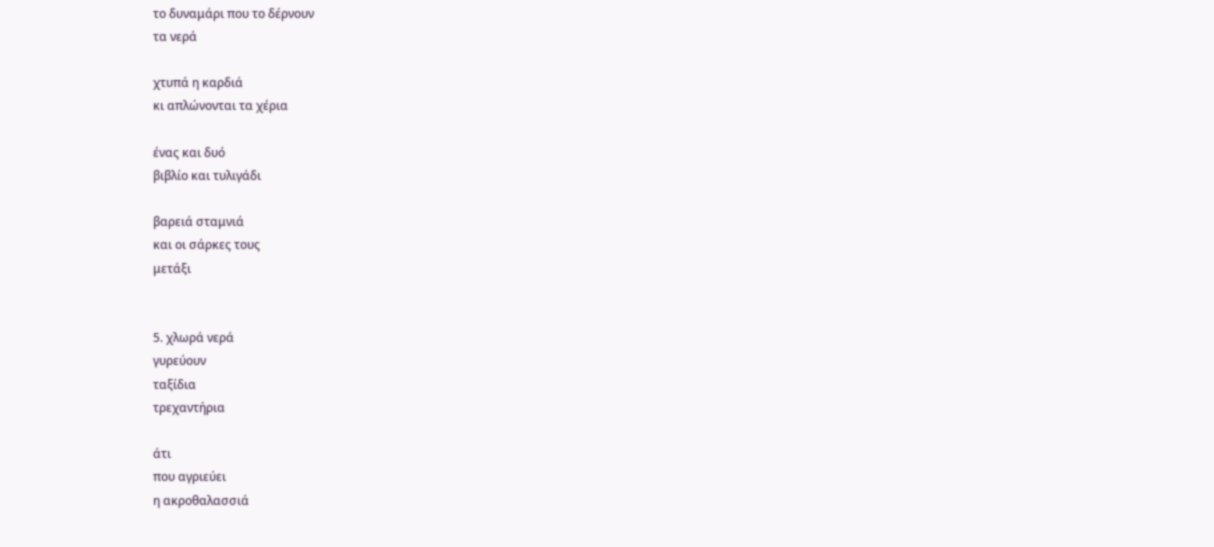το δυναμάρι που το δέρνουν
τα νερά

χτυπά η καρδιά
κι απλώνονται τα χέρια

ένας και δυό
βιβλίο και τυλιγάδι

βαρειά σταμνιά
και οι σάρκες τους
μετάξι


5. χλωρά νερά
γυρεύουν
ταξίδια
τρεχαντήρια

άτι
που αγριεύει
η ακροθαλασσιά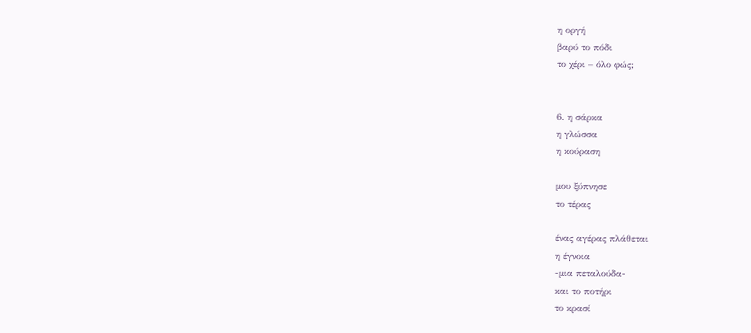η οργή
βαρύ το πόδι
το χέρι – όλο φώς;


6. η σάρκα
η γλώσσα
η κούραση

μου ξύπνησε
το τέρας

ένας αγέρας πλάθεται
η έγνοια
-μια πεταλούδα-
και το ποτήρι
το κρασί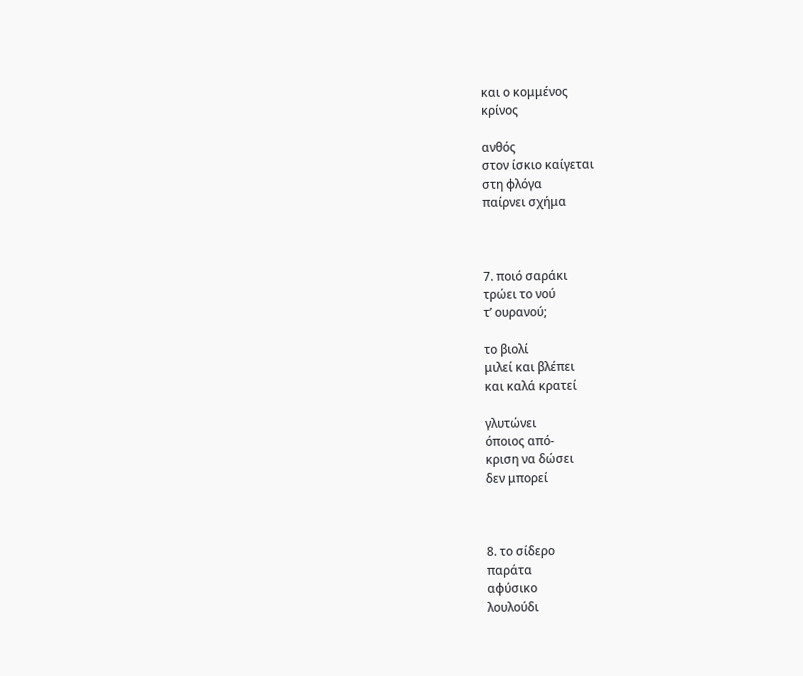και ο κομμένος
κρίνος

ανθός
στον ίσκιο καίγεται
στη φλόγα
παίρνει σχήμα



7. ποιό σαράκι
τρώει το νού
τ’ ουρανού;

το βιολί
μιλεί και βλέπει
και καλά κρατεί

γλυτώνει
όποιος από-
κριση να δώσει
δεν μπορεί



8. το σίδερο
παράτα
αφύσικο
λουλούδι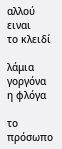αλλού ειναι
το κλειδί

λάμια
γοργόνα
η φλόγα

το πρόσωπο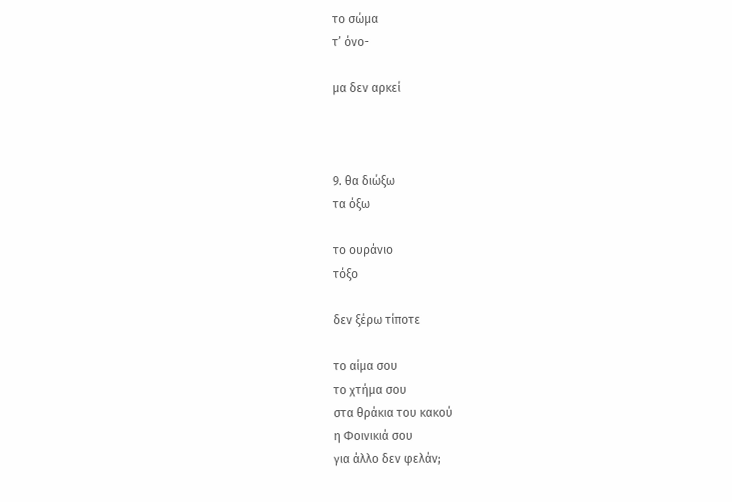το σώμα
τ’ όνο-

μα δεν αρκεί



9. θα διώξω
τα όξω

το ουράνιο
τόξο

δεν ξέρω τίποτε

το αίμα σου
το χτήμα σου
στα θράκια του κακού
η Φοινικιά σου
για άλλο δεν φελάν;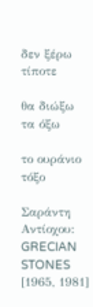δεν ξέρω τίποτε

θα διώξω
τα όξω

το ουράνιο
τόξο

Σαράντη Αντίοχου: GRECIAN STONES [1965, 1981]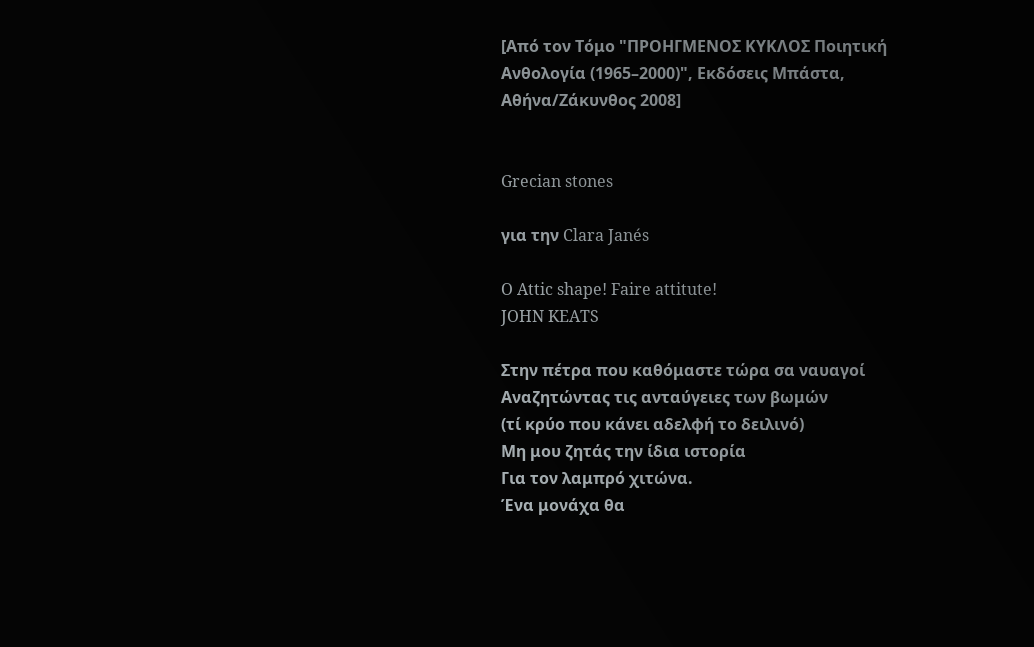[Από τον Τόμο "ΠΡΟΗΓΜΕΝΟΣ ΚΥΚΛΟΣ Ποιητική Ανθολογία (1965–2000)", Εκδόσεις Μπάστα, Αθήνα/Ζάκυνθος 2008]


Grecian stones

για την Clara Janés

O Attic shape! Faire attitute!
JOHN KEATS

Στην πέτρα που καθόμαστε τώρα σα ναυαγοί
Αναζητώντας τις ανταύγειες των βωμών
(τί κρύο που κάνει αδελφή το δειλινό)
Μη μου ζητάς την ίδια ιστορία
Για τον λαμπρό χιτώνα.
Ένα μονάχα θα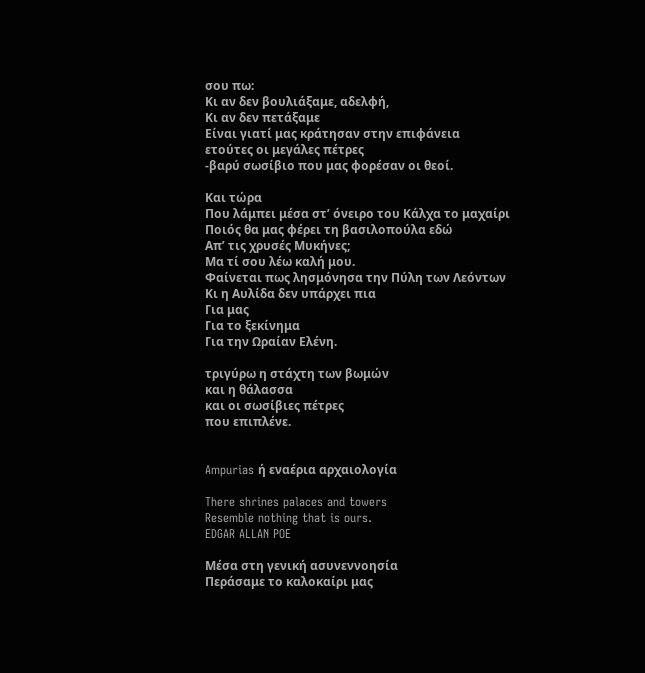σου πω:
Κι αν δεν βουλιάξαμε, αδελφή,
Κι αν δεν πετάξαμε
Είναι γιατί μας κράτησαν στην επιφάνεια
ετούτες οι μεγάλες πέτρες
-βαρύ σωσίβιο που μας φορέσαν οι θεοί.

Και τώρα
Που λάμπει μέσα στ’ όνειρο του Κάλχα το μαχαίρι
Ποιός θα μας φέρει τη βασιλοπούλα εδώ
Απ’ τις χρυσές Μυκήνες;
Μα τί σου λέω καλή μου.
Φαίνεται πως λησμόνησα την Πύλη των Λεόντων
Κι η Αυλίδα δεν υπάρχει πια
Για μας
Για το ξεκίνημα
Για την Ωραίαν Ελένη.

τριγύρω η στάχτη των βωμών
και η θάλασσα
και οι σωσίβιες πέτρες
που επιπλένε.


Ampurias ή εναέρια αρχαιολογία

There shrines palaces and towers
Resemble nothing that is ours.
EDGAR ALLAN POE

Μέσα στη γενική ασυνεννοησία
Περάσαμε το καλοκαίρι μας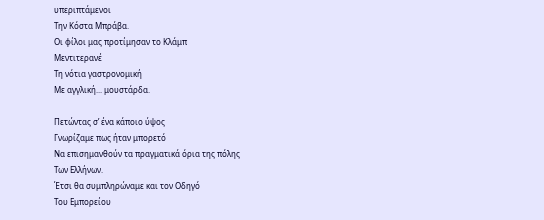υπεριπτάμενοι
Την Κόστα Μπράβα.
Οι φίλοι μας προτίμησαν το Κλάμπ
Μεντιτερανέ
Τη νότια γαστρονομική
Με αγγλική... μουστάρδα.

Πετώντας σ’ ένα κάποιο ύψος
Γνωρίζαμε πως ήταν μπορετό
Να επισημανθούν τα πραγματικά όρια της πόλης
Των Ελλήνων.
Έτσι θα συμπληρώναμε και τον Οδηγό
Του Εμπορείου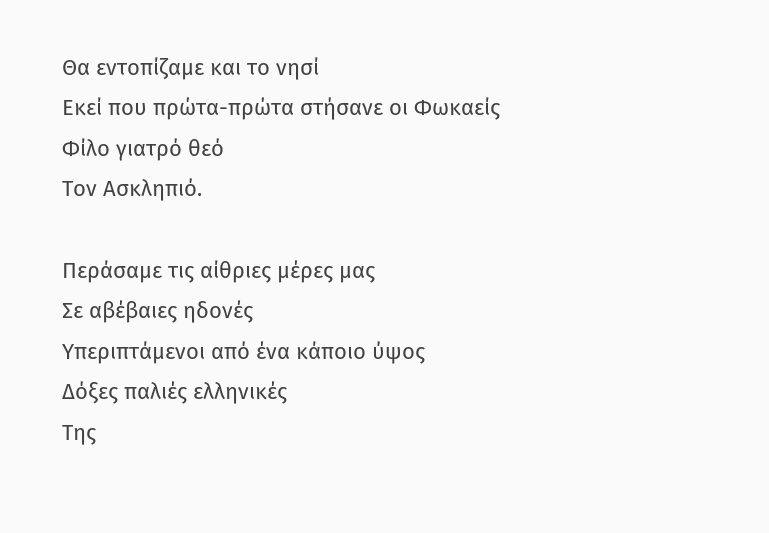Θα εντοπίζαμε και το νησί
Εκεί που πρώτα-πρώτα στήσανε οι Φωκαείς
Φίλο γιατρό θεό
Τον Ασκληπιό.

Περάσαμε τις αίθριες μέρες μας
Σε αβέβαιες ηδονές
Υπεριπτάμενοι από ένα κάποιο ύψος
Δόξες παλιές ελληνικές
Της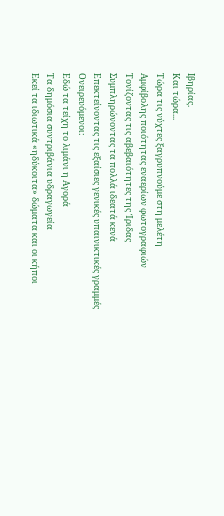Ιβηρίας.
Και τώρα...
Τώρα τις νύχτες ξαγρυπνούμε στη μελέτη
Αμφίβολης ποιότητας εναερίων φωτογραφιών
Τονίζοντας τις αβεβαιότητες της Ίριδας
Συμπληρώνοντας τα πολλά ιδεατά κενά
Επεκτείνοντας τις εξαίσιες γενικές υπαινικτικές γραμμές
Ονειρευόμενοι:
Εδώ τα τείχη το λιμάνι η Αγορά
Τα δημόσια συντριβάνια υδραγωγεία
Εκεί τα ιδιωτικά «ηδύκοιτα» δώματα και οι κήποι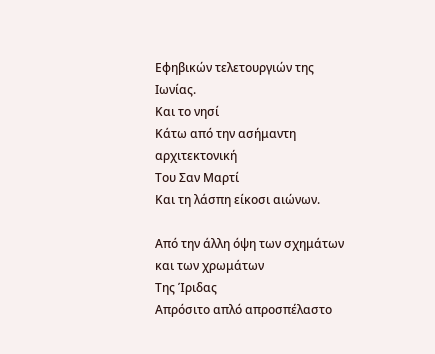Εφηβικών τελετουργιών της Ιωνίας.
Και το νησί
Κάτω από την ασήμαντη αρχιτεκτονική
Του Σαν Μαρτί
Και τη λάσπη είκοσι αιώνων.

Από την άλλη όψη των σχημάτων και των χρωμάτων
Της Ίριδας
Απρόσιτο απλό απροσπέλαστο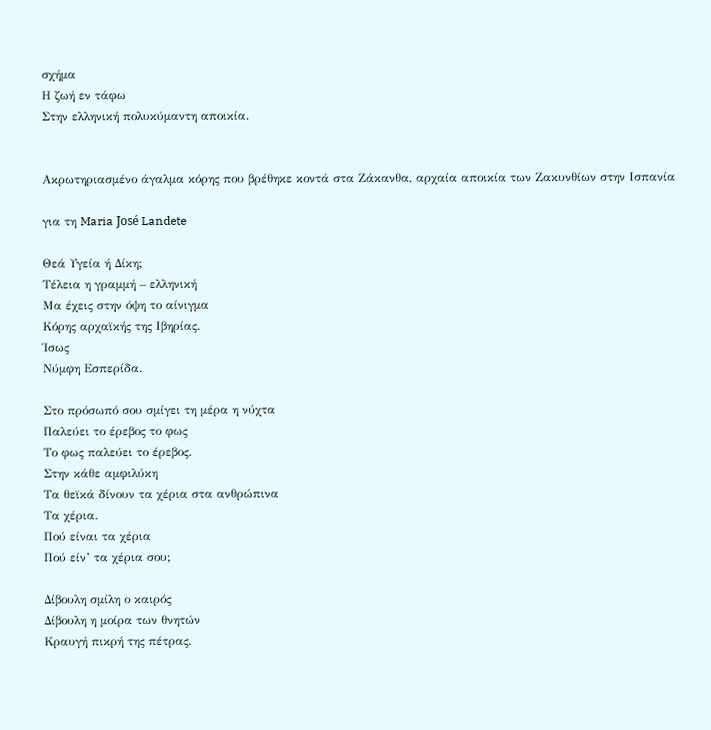σχήμα
Η ζωή εν τάφω
Στην ελληνική πολυκύμαντη αποικία.


Ακρωτηριασμένο άγαλμα κόρης που βρέθηκε κοντά στα Ζάκανθα, αρχαία αποικία των Ζακυνθίων στην Ισπανία

για τη Maria José Landete

Θεά Υγεία ή Δίκη;
Τέλεια η γραμμή – ελληνική
Μα έχεις στην όψη το αίνιγμα
Κόρης αρχαϊκής της Ιβηρίας.
Ίσως
Νύμφη Εσπερίδα.

Στο πρόσωπό σου σμίγει τη μέρα η νύχτα
Παλεύει το έρεβος το φως
Το φως παλεύει το έρεβος.
Στην κάθε αμφιλύκη
Τα θεϊκά δίνουν τα χέρια στα ανθρώπινα
Τα χέρια.
Πού είναι τα χέρια
Πού είν’ τα χέρια σου;

Δίβουλη σμίλη ο καιρός
Δίβουλη η μοίρα των θνητών
Κραυγή πικρή της πέτρας.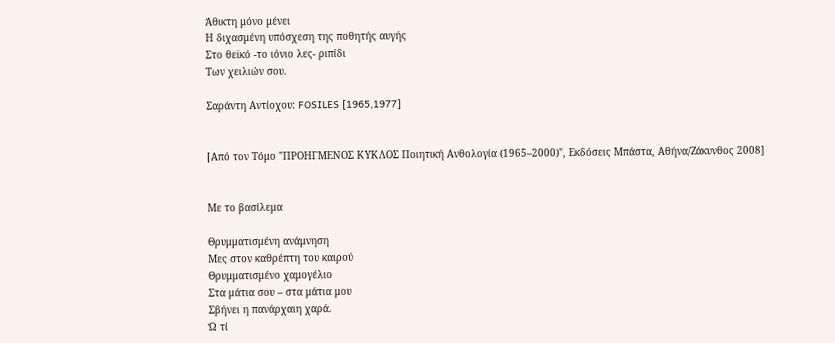Άθικτη μόνο μένει
Η διχασμένη υπόσχεση της ποθητής αυγής
Στο θεϊκό -το ιόνιο λες- ριπίδι
Των χειλιών σου.

Σαράντη Αντίοχου: FOSILES [1965,1977]


[Από τον Τόμο "ΠΡΟΗΓΜΕΝΟΣ ΚΥΚΛΟΣ Ποιητική Ανθολογία (1965–2000)", Εκδόσεις Μπάστα, Αθήνα/Ζάκυνθος 2008]


Με το βασίλεμα

Θρυμματισμένη ανάμνηση
Μες στον καθρέπτη του καιρού
Θρυμματισμένο χαμογέλιο
Στα μάτια σου – στα μάτια μου
Σβήνει η πανάρχαιη χαρά.
Ώ τί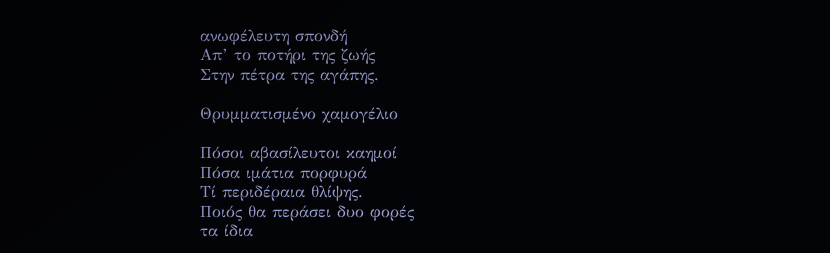ανωφέλευτη σπονδή
Απ’ το ποτήρι της ζωής
Στην πέτρα της αγάπης.

Θρυμματισμένο χαμογέλιο

Πόσοι αβασίλευτοι καημοί
Πόσα ιμάτια πορφυρά
Τί περιδέραια θλίψης.
Ποιός θα περάσει δυο φορές
τα ίδια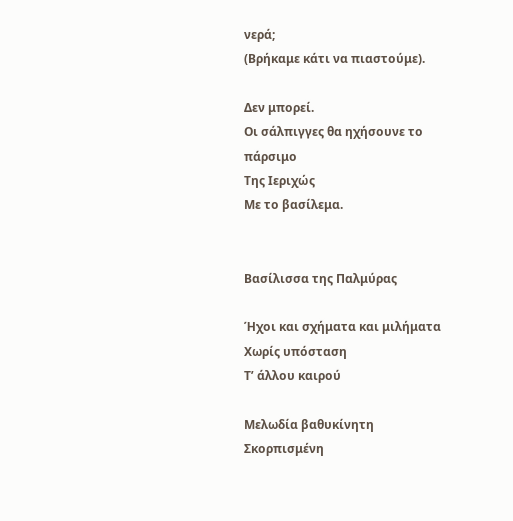νερά;
(Βρήκαμε κάτι να πιαστούμε).

Δεν μπορεί.
Οι σάλπιγγες θα ηχήσουνε το πάρσιμο
Της Ιεριχώς
Με το βασίλεμα.


Βασίλισσα της Παλμύρας

Ήχοι και σχήματα και μιλήματα
Χωρίς υπόσταση
Τ’ άλλου καιρού

Μελωδία βαθυκίνητη
Σκορπισμένη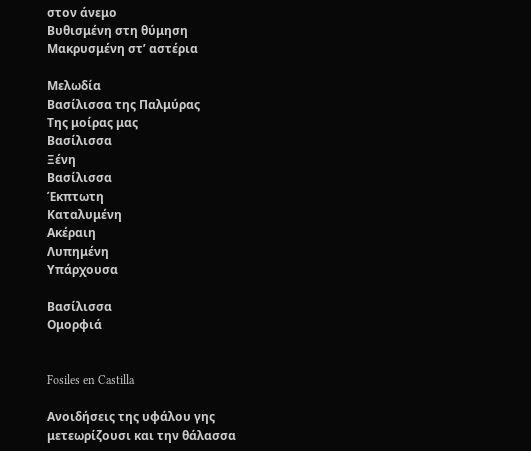στον άνεμο
Βυθισμένη στη θύμηση
Μακρυσμένη στ’ αστέρια

Μελωδία
Βασίλισσα της Παλμύρας
Της μοίρας μας
Βασίλισσα
Ξένη
Βασίλισσα
Έκπτωτη
Καταλυμένη
Ακέραιη
Λυπημένη
Υπάρχουσα

Βασίλισσα
Ομορφιά


Fosiles en Castilla

Ανοιδήσεις της υφάλου γης
μετεωρίζουσι και την θάλασσα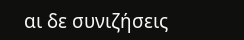αι δε συνιζήσεις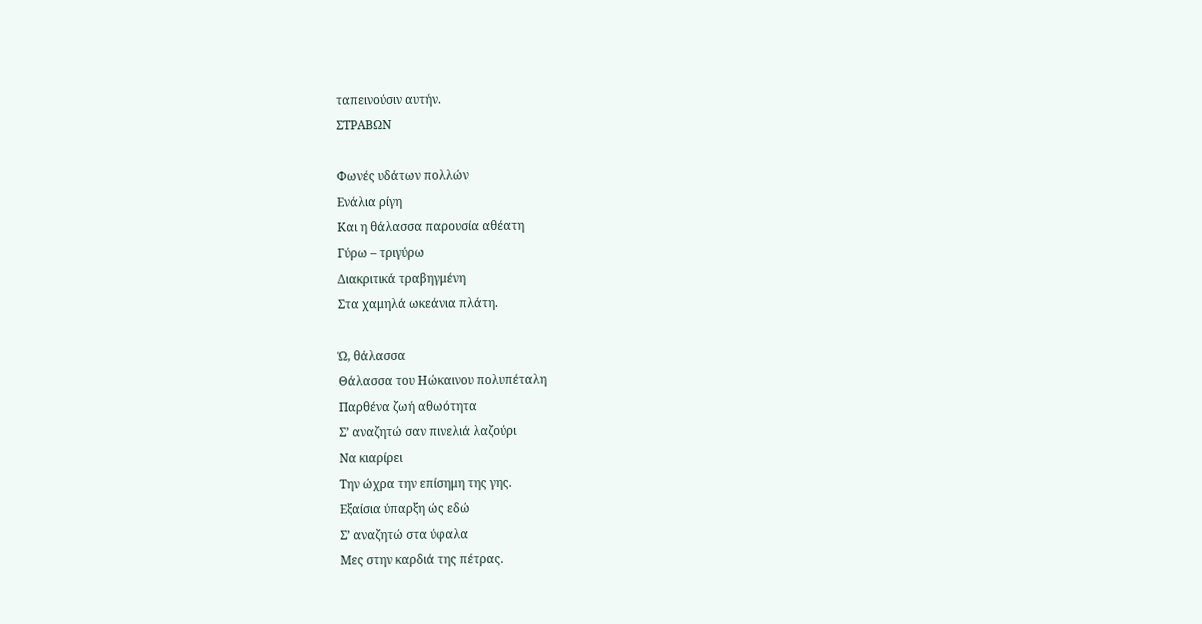ταπεινούσιν αυτήν.
ΣΤΡΑΒΩΝ

Φωνές υδάτων πολλών
Ενάλια ρίγη
Και η θάλασσα παρουσία αθέατη
Γύρω – τριγύρω
Διακριτικά τραβηγμένη
Στα χαμηλά ωκεάνια πλάτη.

Ώ, θάλασσα
Θάλασσα του Ηώκαινου πολυπέταλη
Παρθένα ζωή αθωότητα
Σ’ αναζητώ σαν πινελιά λαζούρι
Να κιαρίρει
Την ώχρα την επίσημη της γης.
Εξαίσια ύπαρξη ώς εδώ
Σ’ αναζητώ στα ύφαλα
Μες στην καρδιά της πέτρας.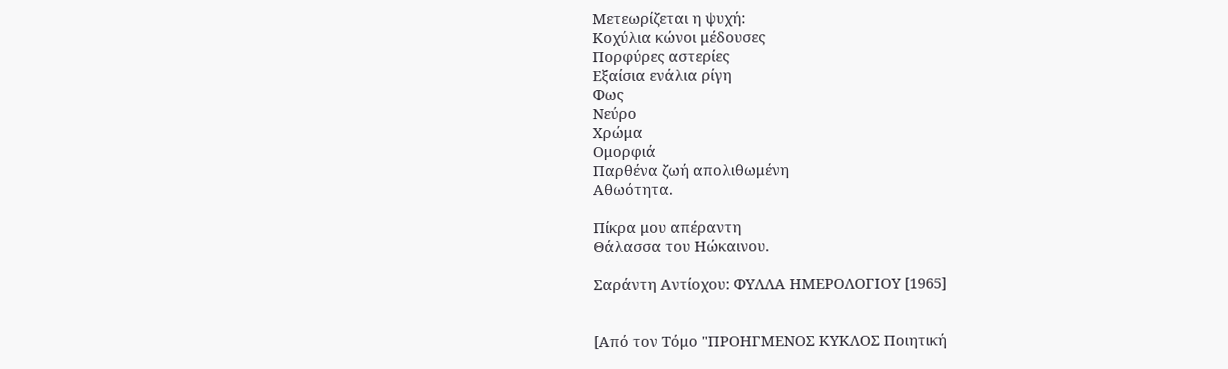Μετεωρίζεται η ψυχή:
Κοχύλια κώνοι μέδουσες
Πορφύρες αστερίες
Εξαίσια ενάλια ρίγη
Φως
Νεύρο
Χρώμα
Ομορφιά
Παρθένα ζωή απολιθωμένη
Αθωότητα.

Πίκρα μου απέραντη
Θάλασσα του Ηώκαινου.

Σαράντη Αντίοχου: ΦΥΛΛΑ ΗΜΕΡΟΛΟΓΙΟΥ [1965]


[Από τον Τόμο "ΠΡΟΗΓΜΕΝΟΣ ΚΥΚΛΟΣ Ποιητική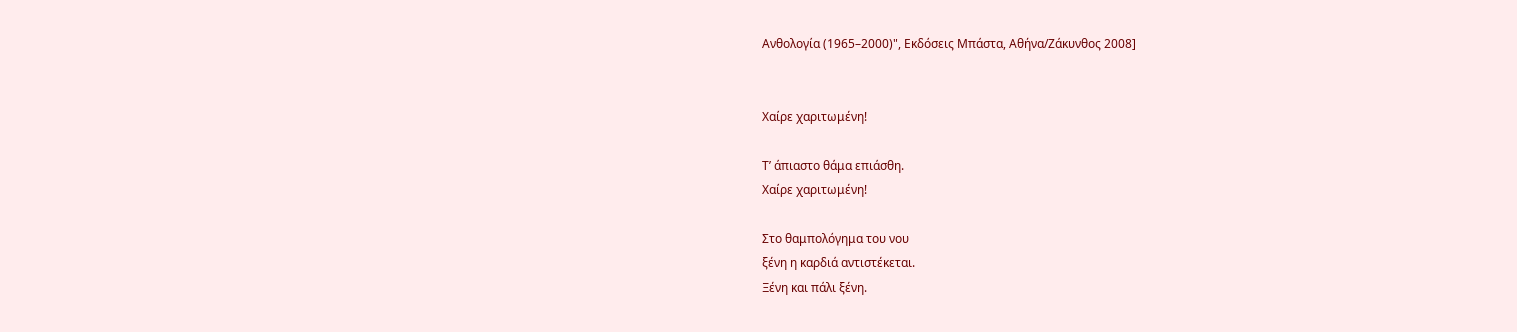Ανθολογία (1965–2000)", Εκδόσεις Μπάστα, Αθήνα/Ζάκυνθος 2008]


Χαίρε χαριτωμένη!

Τ’ άπιαστο θάμα επιάσθη.
Χαίρε χαριτωμένη!

Στο θαμπολόγημα του νου
ξένη η καρδιά αντιστέκεται.
Ξένη και πάλι ξένη.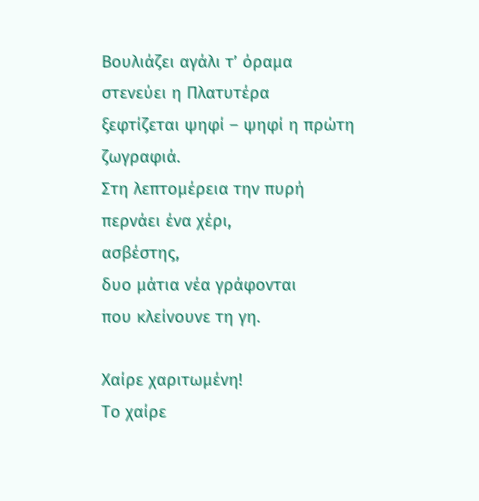Βουλιάζει αγάλι τ’ όραμα
στενεύει η Πλατυτέρα
ξεφτίζεται ψηφί – ψηφί η πρώτη ζωγραφιά.
Στη λεπτομέρεια την πυρή
περνάει ένα χέρι,
ασβέστης,
δυο μάτια νέα γράφονται
που κλείνουνε τη γη.

Χαίρε χαριτωμένη!
Το χαίρε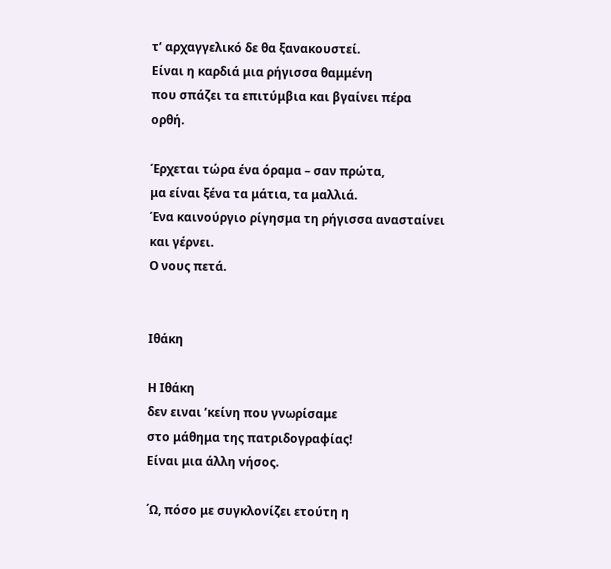τ’ αρχαγγελικό δε θα ξανακουστεί.
Είναι η καρδιά μια ρήγισσα θαμμένη
που σπάζει τα επιτύμβια και βγαίνει πέρα
ορθή.

Έρχεται τώρα ένα όραμα – σαν πρώτα,
μα είναι ξένα τα μάτια, τα μαλλιά.
Ένα καινούργιο ρίγησμα τη ρήγισσα ανασταίνει
και γέρνει.
Ο νους πετά.


Ιθάκη

Η Ιθάκη
δεν ειναι ’κείνη που γνωρίσαμε
στο μάθημα της πατριδογραφίας!
Είναι μια άλλη νήσος.

΄Ω, πόσο με συγκλονίζει ετούτη η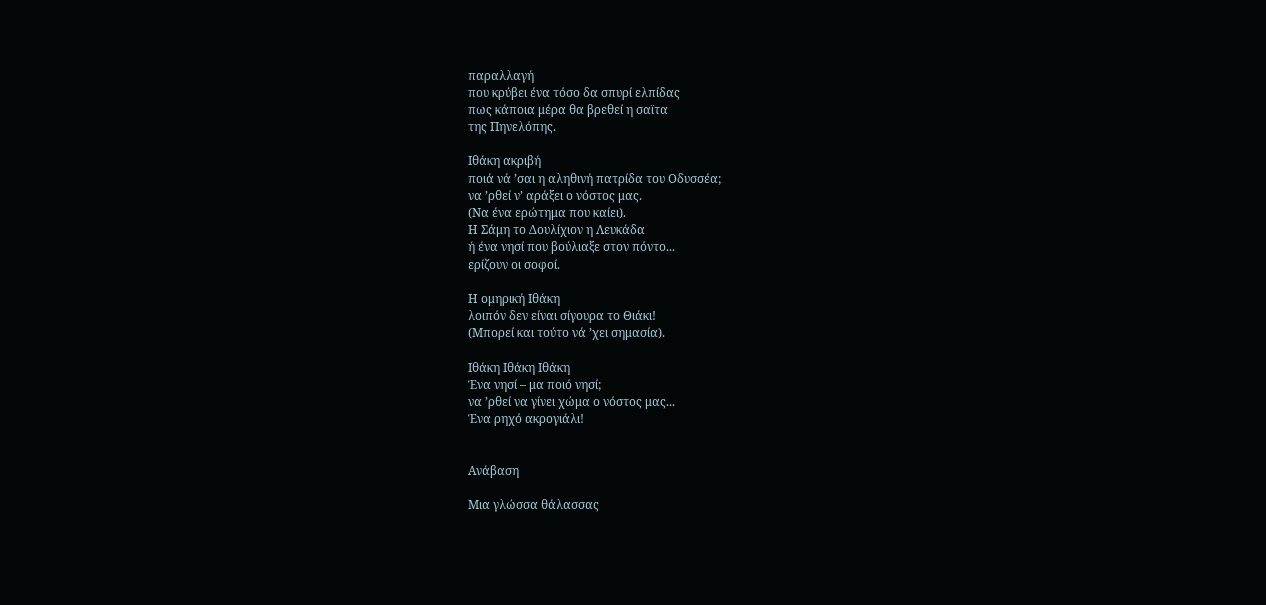παραλλαγή
που κρύβει ένα τόσο δα σπυρί ελπίδας
πως κάποια μέρα θα βρεθεί η σαϊτα
της Πηνελόπης.

Ιθάκη ακριβή
ποιά νά ’σαι η αληθινή πατρίδα του Οδυσσέα;
να ’ρθεί ν’ αράξει ο νόστος μας.
(Να ένα ερώτημα που καίει).
Η Σάμη το Δουλίχιον η Λευκάδα
ή ένα νησί που βούλιαξε στον πόντο...
ερίζουν οι σοφοί.

Η ομηρική Ιθάκη
λοιπόν δεν είναι σίγουρα το Θιάκι!
(Μπορεί και τούτο νά ’χει σημασία).

Ιθάκη Ιθάκη Ιθάκη
Ένα νησί – μα ποιό νησί;
να ’ρθεί να γίνει χώμα ο νόστος μας...
Ένα ρηχό ακρογιάλι!


Ανάβαση

Μια γλώσσα θάλασσας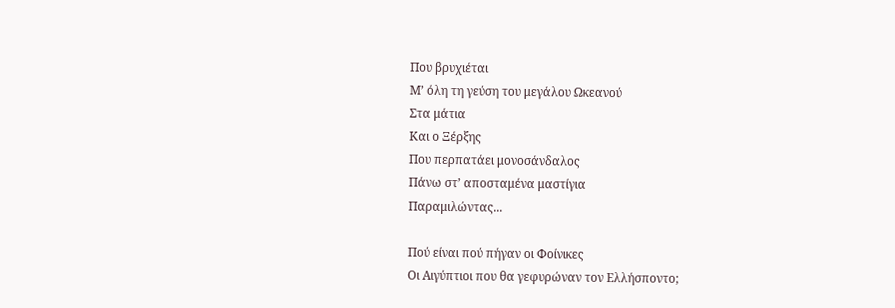Που βρυχιέται
Μ’ όλη τη γεύση του μεγάλου Ωκεανού
Στα μάτια
Και ο Ξέρξης
Που περπατάει μονοσάνδαλος
Πάνω στ’ αποσταμένα μαστίγια
Παραμιλώντας...

Πού είναι πού πήγαν οι Φοίνικες
Οι Αιγύπτιοι που θα γεφυρώναν τον Ελλήσποντο;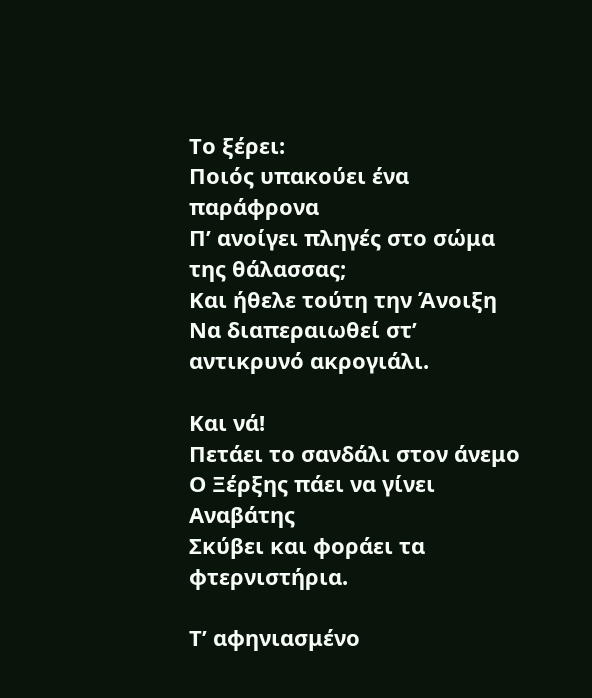Το ξέρει:
Ποιός υπακούει ένα παράφρονα
Π’ ανοίγει πληγές στο σώμα της θάλασσας;
Και ήθελε τούτη την Άνοιξη
Να διαπεραιωθεί στ’ αντικρυνό ακρογιάλι.

Και νά!
Πετάει το σανδάλι στον άνεμο
Ο Ξέρξης πάει να γίνει Αναβάτης
Σκύβει και φοράει τα φτερνιστήρια.

Τ’ αφηνιασμένο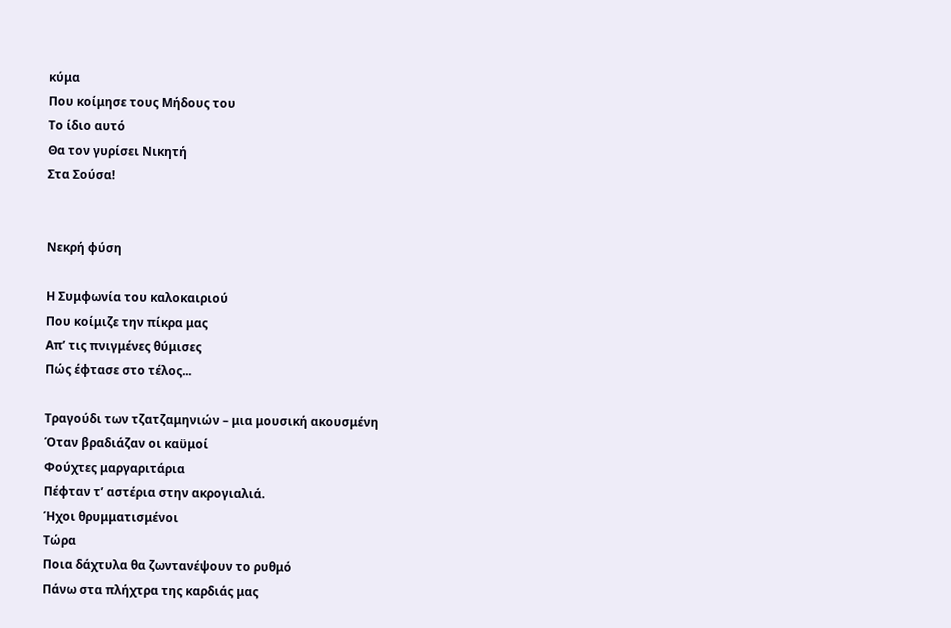κύμα
Που κοίμησε τους Μήδους του
Το ίδιο αυτό
Θα τον γυρίσει Νικητή
Στα Σούσα!


Νεκρή φύση

Η Συμφωνία του καλοκαιριού
Που κοίμιζε την πίκρα μας
Απ’ τις πνιγμένες θύμισες
Πώς έφτασε στο τέλος...

Τραγούδι των τζατζαμηνιών – μια μουσική ακουσμένη
Όταν βραδιάζαν οι καϋμοί
Φούχτες μαργαριτάρια
Πέφταν τ’ αστέρια στην ακρογιαλιά.
Ήχοι θρυμματισμένοι
Τώρα
Ποια δάχτυλα θα ζωντανέψουν το ρυθμό
Πάνω στα πλήχτρα της καρδιάς μας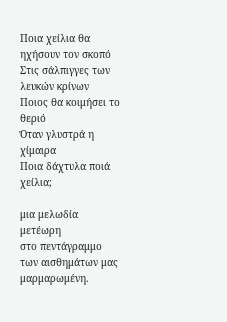Ποια χείλια θα ηχήσουν τον σκοπό
Στις σάλπιγγες των λευκών κρίνων
Ποιος θα κοιμήσει το θεριό
Όταν γλυστρά η χίμαιρα
Ποια δάχτυλα ποιά χείλια;

μια μελωδία μετέωρη
στο πεντάγραμμο των αισθημάτων μας
μαρμαρωμένη.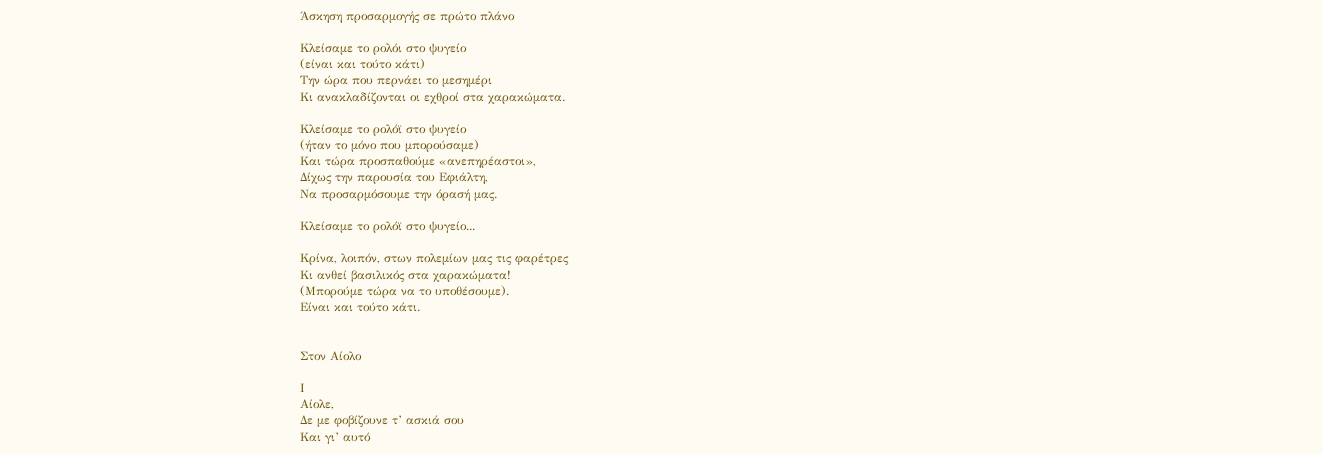Άσκηση προσαρμογής σε πρώτο πλάνο

Κλείσαμε το ρολόι στο ψυγείο
(είναι και τούτο κάτι)
Την ώρα που περνάει το μεσημέρι
Κι ανακλαδίζονται οι εχθροί στα χαρακώματα.

Κλείσαμε το ρολόϊ στο ψυγείο
(ήταν το μόνο που μπορούσαμε)
Και τώρα προσπαθούμε «ανεπηρέαστοι»,
Δίχως την παρουσία του Εφιάλτη,
Να προσαρμόσουμε την όρασή μας.

Κλείσαμε το ρολόϊ στο ψυγείο...

Κρίνα, λοιπόν, στων πολεμίων μας τις φαρέτρες
Κι ανθεί βασιλικός στα χαρακώματα!
(Μπορούμε τώρα να το υποθέσουμε).
Είναι και τούτο κάτι.


Στον Αίολο

Ι
Αίολε,
Δε με φοβίζουνε τ’ ασκιά σου
Και γι’ αυτό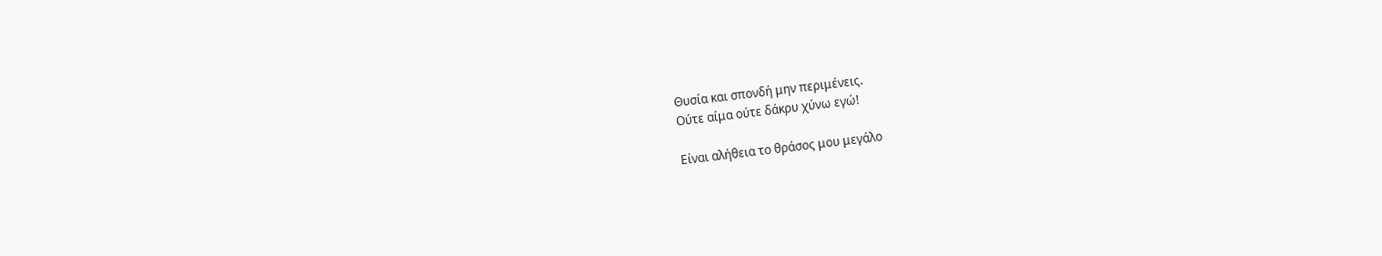Θυσία και σπονδή μην περιμένεις.
Ούτε αίμα ούτε δάκρυ χύνω εγώ!

Είναι αλήθεια το θράσος μου μεγάλο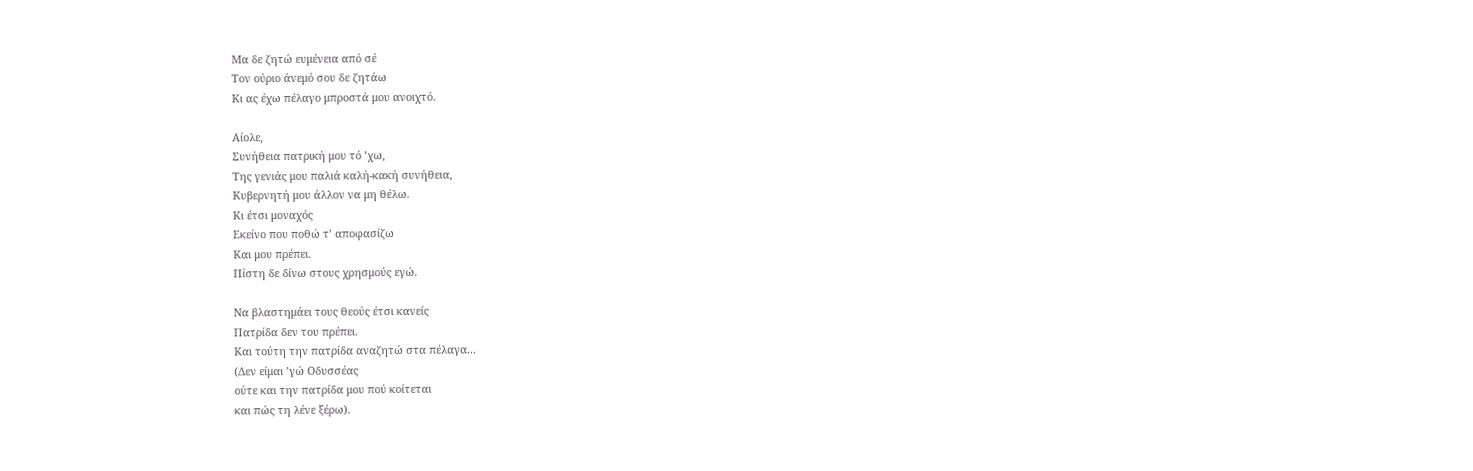Μα δε ζητώ ευμένεια από σέ
Τον ούριο άνεμό σου δε ζητάω
Κι ας έχω πέλαγο μπροστά μου ανοιχτό.

Αίολε,
Συνήθεια πατρική μου τό ’χω,
Της γενιάς μου παλιά καλή-κακή συνήθεια,
Κυβερνητή μου άλλον να μη θέλω.
Κι έτσι μοναχός
Εκείνο που ποθώ τ’ αποφασίζω
Και μου πρέπει.
Πίστη δε δίνω στους χρησμούς εγώ.

Να βλαστημάει τους θεούς έτσι κανείς
Πατρίδα δεν του πρέπει.
Και τούτη την πατρίδα αναζητώ στα πέλαγα...
(Δεν είμαι ’γώ Οδυσσέας
ούτε και την πατρίδα μου πού κοίτεται
και πώς τη λένε ξέρω).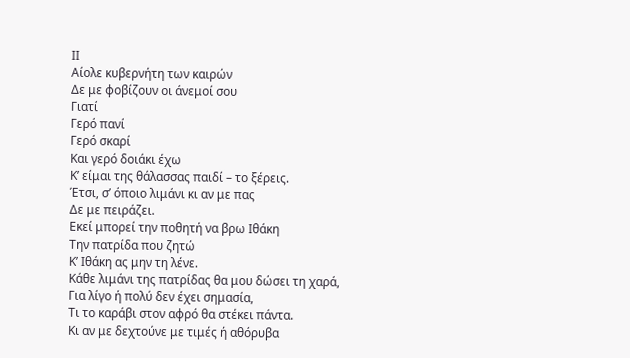ΙΙ
Αίολε κυβερνήτη των καιρών
Δε με φοβίζουν οι άνεμοί σου
Γιατί
Γερό πανί
Γερό σκαρί
Και γερό δοιάκι έχω
Κ’ είμαι της θάλασσας παιδί – το ξέρεις.
Έτσι, σ’ όποιο λιμάνι κι αν με πας
Δε με πειράζει.
Εκεί μπορεί την ποθητή να βρω Ιθάκη
Την πατρίδα που ζητώ
Κ’ Ιθάκη ας μην τη λένε.
Κάθε λιμάνι της πατρίδας θα μου δώσει τη χαρά,
Για λίγο ή πολύ δεν έχει σημασία,
Τι το καράβι στον αφρό θα στέκει πάντα.
Κι αν με δεχτούνε με τιμές ή αθόρυβα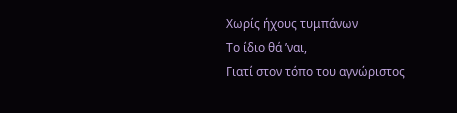Χωρίς ήχους τυμπάνων
Το ίδιο θά ’ναι,
Γιατί στον τόπο του αγνώριστος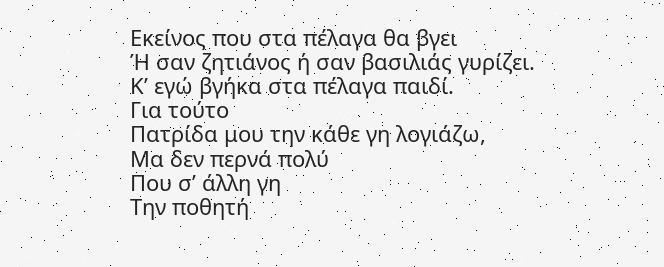Εκείνος που στα πέλαγα θα βγει
Ή σαν ζητιάνος ή σαν βασιλιάς γυρίζει.
Κ’ εγώ βγήκα στα πέλαγα παιδί.
Για τούτο
Πατρίδα μου την κάθε γη λογιάζω,
Μα δεν περνά πολύ
Που σ’ άλλη γη
Την ποθητή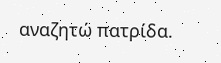αναζητώ πατρίδα.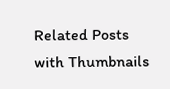Related Posts with Thumbnails